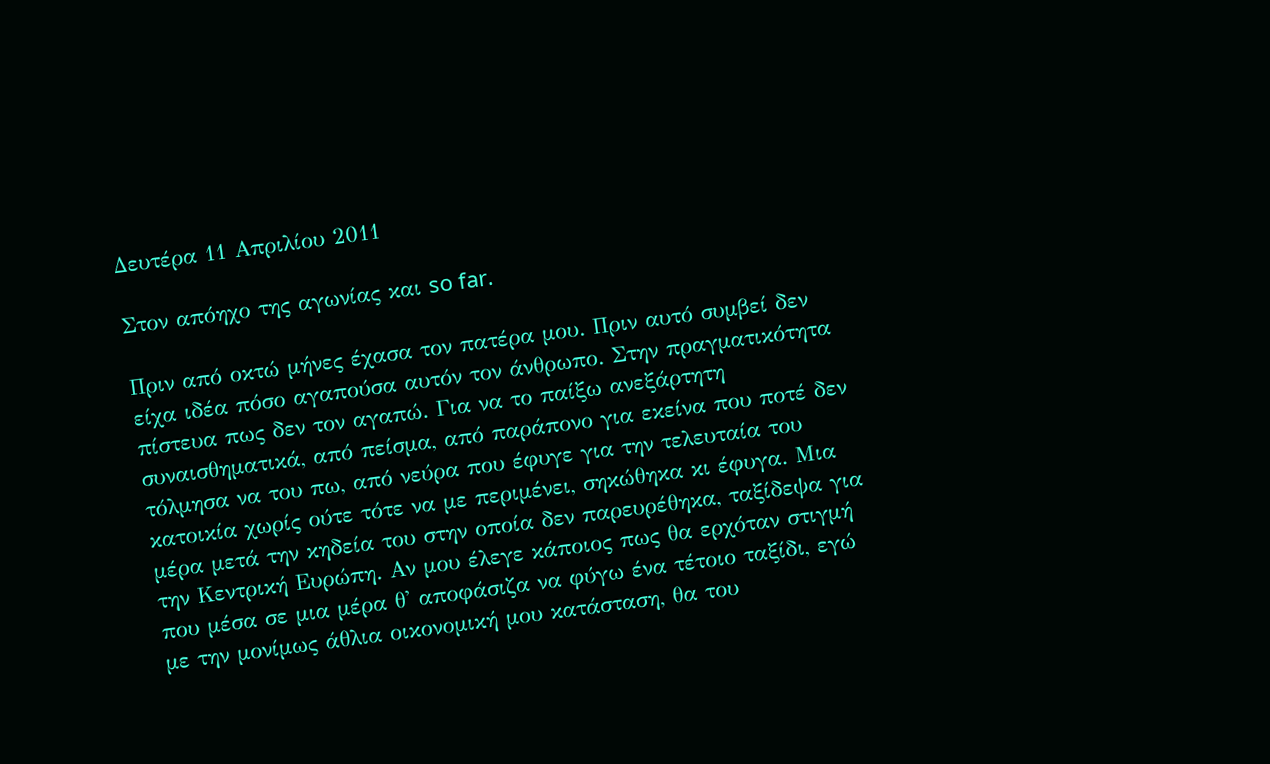Δευτέρα 11 Απριλίου 2011

Στον απόηχο της αγωνίας και so far.

Πριν από οκτώ μήνες έχασα τον πατέρα μου. Πριν αυτό συμβεί δεν είχα ιδέα πόσο αγαπούσα αυτόν τον άνθρωπο. Στην πραγματικότητα πίστευα πως δεν τον αγαπώ. Για να το παίξω ανεξάρτητη συναισθηματικά, από πείσμα, από παράπονο για εκείνα που ποτέ δεν τόλμησα να του πω, από νεύρα που έφυγε για την τελευταία του κατοικία χωρίς ούτε τότε να με περιμένει, σηκώθηκα κι έφυγα. Μια μέρα μετά την κηδεία του στην οποία δεν παρευρέθηκα, ταξίδεψα για την Κεντρική Ευρώπη. Αν μου έλεγε κάποιος πως θα ερχόταν στιγμή που μέσα σε μια μέρα θ' αποφάσιζα να φύγω ένα τέτοιο ταξίδι, εγώ με την μονίμως άθλια οικονομική μου κατάσταση, θα του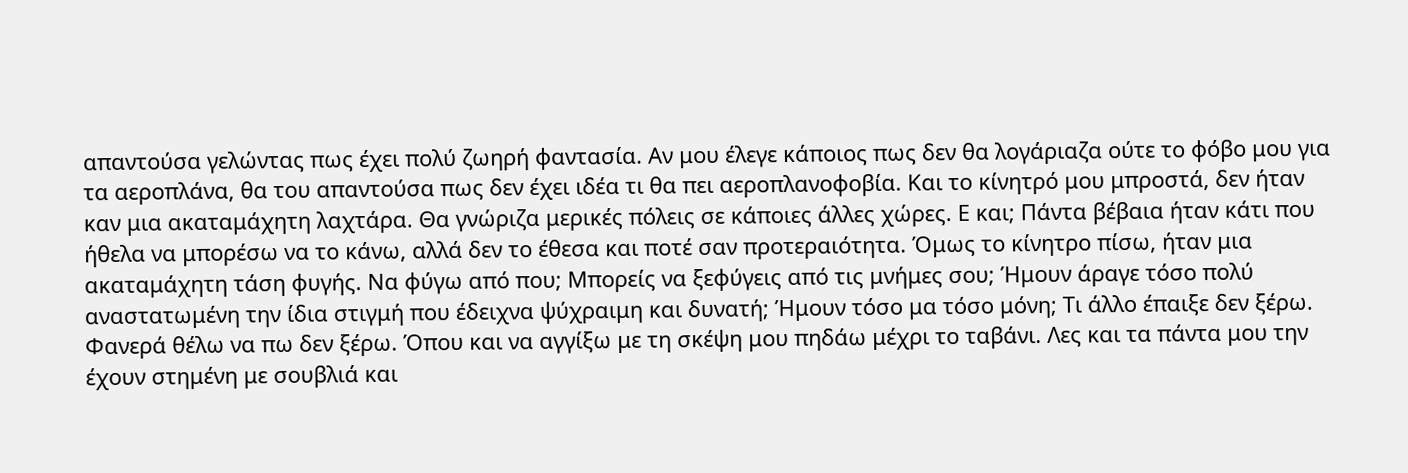απαντούσα γελώντας πως έχει πολύ ζωηρή φαντασία. Αν μου έλεγε κάποιος πως δεν θα λογάριαζα ούτε το φόβο μου για τα αεροπλάνα, θα του απαντούσα πως δεν έχει ιδέα τι θα πει αεροπλανοφοβία. Και το κίνητρό μου μπροστά, δεν ήταν καν μια ακαταμάχητη λαχτάρα. Θα γνώριζα μερικές πόλεις σε κάποιες άλλες χώρες. Ε και; Πάντα βέβαια ήταν κάτι που ήθελα να μπορέσω να το κάνω, αλλά δεν το έθεσα και ποτέ σαν προτεραιότητα. Όμως το κίνητρο πίσω, ήταν μια ακαταμάχητη τάση φυγής. Να φύγω από που; Μπορείς να ξεφύγεις από τις μνήμες σου; Ήμουν άραγε τόσο πολύ αναστατωμένη την ίδια στιγμή που έδειχνα ψύχραιμη και δυνατή; Ήμουν τόσο μα τόσο μόνη; Τι άλλο έπαιξε δεν ξέρω. Φανερά θέλω να πω δεν ξέρω. Όπου και να αγγίξω με τη σκέψη μου πηδάω μέχρι το ταβάνι. Λες και τα πάντα μου την έχουν στημένη με σουβλιά και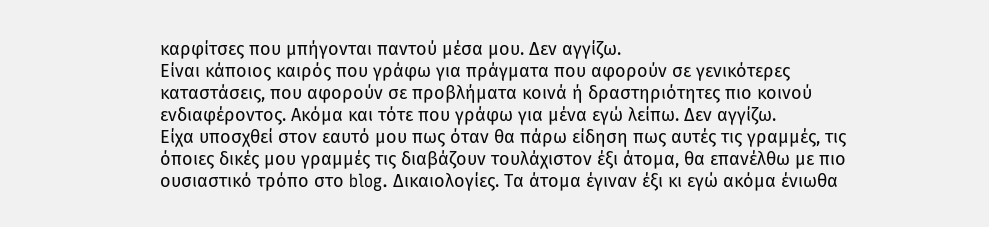καρφίτσες που μπήγονται παντού μέσα μου. Δεν αγγίζω.
Είναι κάποιος καιρός που γράφω για πράγματα που αφορούν σε γενικότερες καταστάσεις, που αφορούν σε προβλήματα κοινά ή δραστηριότητες πιο κοινού ενδιαφέροντος. Ακόμα και τότε που γράφω για μένα εγώ λείπω. Δεν αγγίζω.
Είχα υποσχθεί στον εαυτό μου πως όταν θα πάρω είδηση πως αυτές τις γραμμές, τις όποιες δικές μου γραμμές τις διαβάζουν τουλάχιστον έξι άτομα, θα επανέλθω με πιο ουσιαστικό τρόπο στο blog. Δικαιολογίες. Τα άτομα έγιναν έξι κι εγώ ακόμα ένιωθα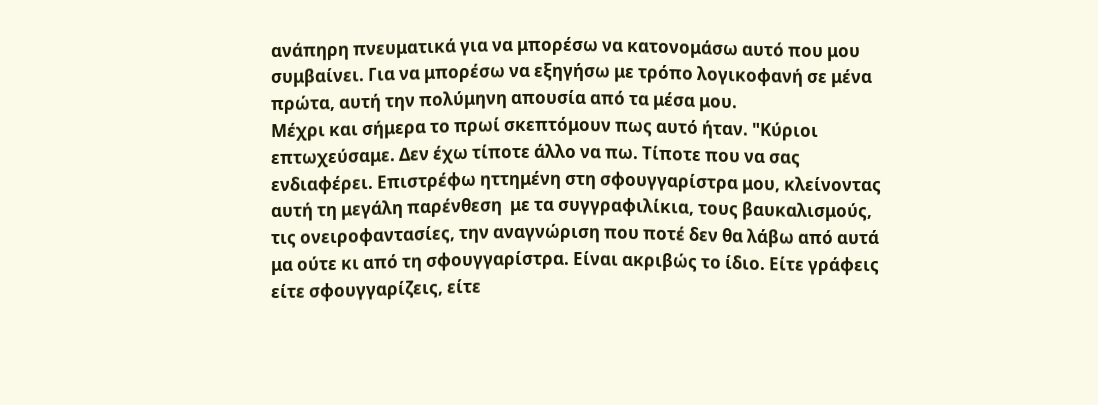ανάπηρη πνευματικά για να μπορέσω να κατονομάσω αυτό που μου συμβαίνει. Για να μπορέσω να εξηγήσω με τρόπο λογικοφανή σε μένα πρώτα, αυτή την πολύμηνη απουσία από τα μέσα μου.
Μέχρι και σήμερα το πρωί σκεπτόμουν πως αυτό ήταν. "Κύριοι επτωχεύσαμε. Δεν έχω τίποτε άλλο να πω. Τίποτε που να σας ενδιαφέρει. Επιστρέφω ηττημένη στη σφουγγαρίστρα μου, κλείνοντας αυτή τη μεγάλη παρένθεση  με τα συγγραφιλίκια, τους βαυκαλισμούς, τις ονειροφαντασίες, την αναγνώριση που ποτέ δεν θα λάβω από αυτά μα ούτε κι από τη σφουγγαρίστρα. Είναι ακριβώς το ίδιο. Είτε γράφεις είτε σφουγγαρίζεις, είτε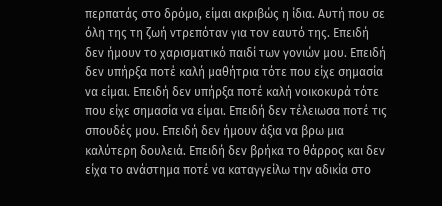περπατάς στο δρόμο, είμαι ακριβώς η ίδια. Αυτή που σε όλη της τη ζωή ντρεπόταν για τον εαυτό της. Επειδή δεν ήμουν το χαρισματικό παιδί των γονιών μου. Επειδή δεν υπήρξα ποτέ καλή μαθήτρια τότε που είχε σημασία να είμαι. Επειδή δεν υπήρξα ποτέ καλή νοικοκυρά τότε που είχε σημασία να είμαι. Επειδή δεν τέλειωσα ποτέ τις σπουδές μου. Επειδή δεν ήμουν άξια να βρω μια καλύτερη δουλειά. Επειδή δεν βρήκα το θάρρος και δεν είχα το ανάστημα ποτέ να καταγγείλω την αδικία στο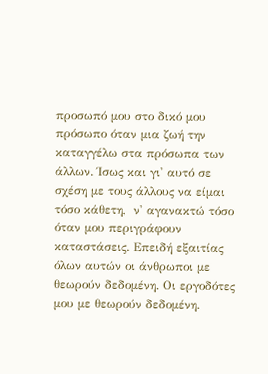προσωπό μου στο δικό μου πρόσωπο όταν μια ζωή την καταγγέλω στα πρόσωπα των άλλων. Ίσως και γι' αυτό σε σχέση με τους άλλους να είμαι τόσο κάθετη,  ν' αγανακτώ τόσο όταν μου περιγράφουν καταστάσεις. Επειδή εξαιτίας όλων αυτών οι άνθρωποι με θεωρούν δεδομένη. Οι εργοδότες μου με θεωρούν δεδομένη.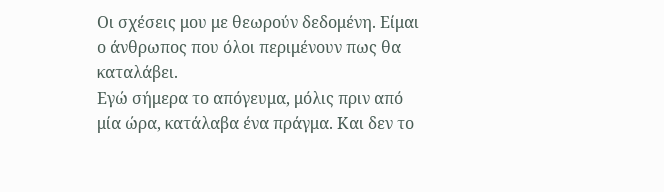Οι σχέσεις μου με θεωρούν δεδομένη. Είμαι ο άνθρωπος που όλοι περιμένουν πως θα καταλάβει.
Εγώ σήμερα το απόγευμα, μόλις πριν από μία ώρα, κατάλαβα ένα πράγμα. Και δεν το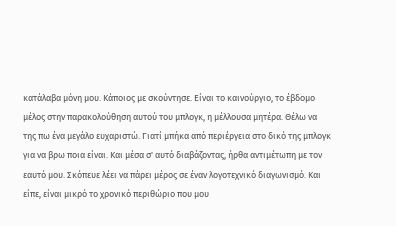κατάλαβα μόνη μου. Κάποιος με σκούντησε. Είναι το καινούργιο, το έβδομο μέλος στην παρακολούθηση αυτού του μπλογκ, η μέλλουσα μητέρα. Θέλω να της πω ένα μεγάλο ευχαριστώ. Γιατί μπήκα από περιέργεια στο δικό της μπλογκ για να βρω ποια είναι. Και μέσα σ' αυτό διαβάζοντας, ήρθα αντιμέτωπη με τον εαυτό μου. Σκόπευε λέει να πάρει μέρος σε έναν λογοτεχνικό διαγωνισμό. Και είπε, είναι μικρό το χρονικό περιθώριο που μου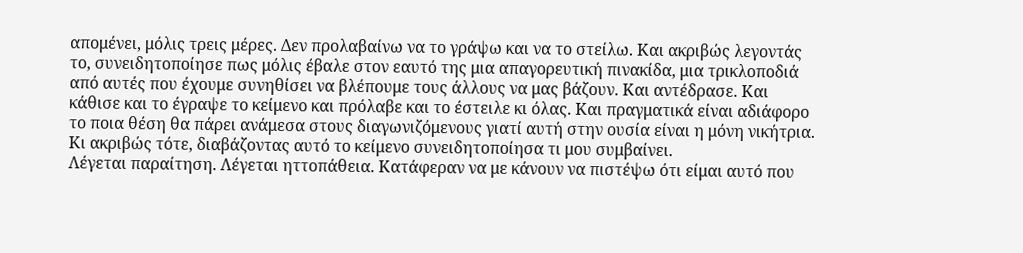απομένει, μόλις τρεις μέρες. Δεν προλαβαίνω να το γράψω και να το στείλω. Και ακριβώς λεγοντάς το, συνειδητοποίησε πως μόλις έβαλε στον εαυτό της μια απαγορευτική πινακίδα, μια τρικλοποδιά από αυτές που έχουμε συνηθίσει να βλέπουμε τους άλλους να μας βάζουν. Και αντέδρασε. Και κάθισε και το έγραψε το κείμενο και πρόλαβε και το έστειλε κι όλας. Και πραγματικά είναι αδιάφορο το ποια θέση θα πάρει ανάμεσα στους διαγωνιζόμενους γιατί αυτή στην ουσία είναι η μόνη νικήτρια. Κι ακριβώς τότε, διαβάζοντας αυτό το κείμενο συνειδητοποίησα τι μου συμβαίνει.
Λέγεται παραίτηση. Λέγεται ηττοπάθεια. Κατάφεραν να με κάνουν να πιστέψω ότι είμαι αυτό που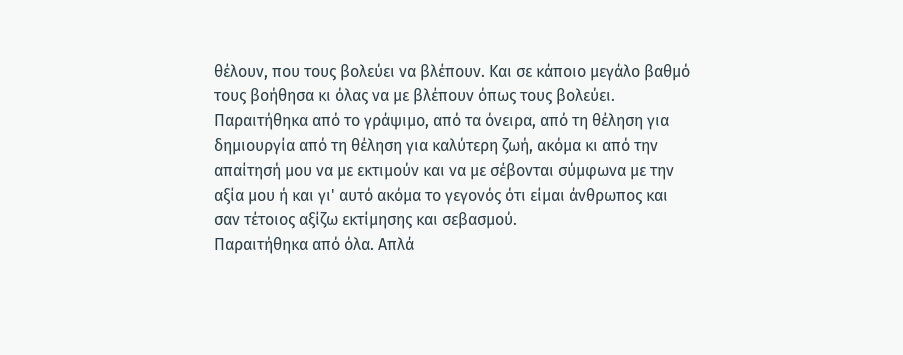θέλουν, που τους βολεύει να βλέπουν. Και σε κάποιο μεγάλο βαθμό τους βοήθησα κι όλας να με βλέπουν όπως τους βολεύει. Παραιτήθηκα από το γράψιμο, από τα όνειρα, από τη θέληση για δημιουργία από τη θέληση για καλύτερη ζωή, ακόμα κι από την απαίτησή μου να με εκτιμούν και να με σέβονται σύμφωνα με την αξία μου ή και γι' αυτό ακόμα το γεγονός ότι είμαι άνθρωπος και σαν τέτοιος αξίζω εκτίμησης και σεβασμού.
Παραιτήθηκα από όλα. Απλά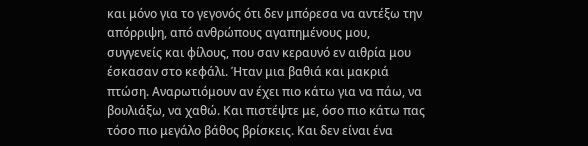και μόνο για το γεγονός ότι δεν μπόρεσα να αντέξω την απόρριψη, από ανθρώπους αγαπημένους μου, συγγενείς και φίλους, που σαν κεραυνό εν αιθρία μου έσκασαν στο κεφάλι. Ήταν μια βαθιά και μακριά πτώση. Αναρωτιόμουν αν έχει πιο κάτω για να πάω, να βουλιάξω, να χαθώ. Και πιστέψτε με, όσο πιο κάτω πας τόσο πιο μεγάλο βάθος βρίσκεις. Και δεν είναι ένα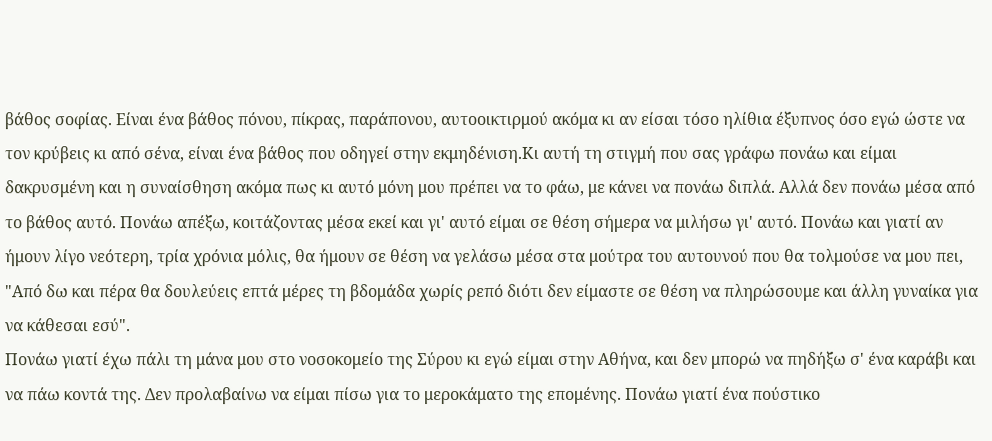βάθος σοφίας. Είναι ένα βάθος πόνου, πίκρας, παράπονου, αυτοοικτιρμού ακόμα κι αν είσαι τόσο ηλίθια έξυπνος όσο εγώ ώστε να τον κρύβεις κι από σένα, είναι ένα βάθος που οδηγεί στην εκμηδένιση.Κι αυτή τη στιγμή που σας γράφω πονάω και είμαι δακρυσμένη και η συναίσθηση ακόμα πως κι αυτό μόνη μου πρέπει να το φάω, με κάνει να πονάω διπλά. Αλλά δεν πονάω μέσα από το βάθος αυτό. Πονάω απέξω, κοιτάζοντας μέσα εκεί και γι' αυτό είμαι σε θέση σήμερα να μιλήσω γι' αυτό. Πονάω και γιατί αν ήμουν λίγο νεότερη, τρία χρόνια μόλις, θα ήμουν σε θέση να γελάσω μέσα στα μούτρα του αυτουνού που θα τολμούσε να μου πει, "Από δω και πέρα θα δουλεύεις επτά μέρες τη βδομάδα χωρίς ρεπό διότι δεν είμαστε σε θέση να πληρώσουμε και άλλη γυναίκα για να κάθεσαι εσύ".
Πονάω γιατί έχω πάλι τη μάνα μου στο νοσοκομείο της Σύρου κι εγώ είμαι στην Αθήνα, και δεν μπορώ να πηδήξω σ' ένα καράβι και να πάω κοντά της. Δεν προλαβαίνω να είμαι πίσω για το μεροκάματο της επομένης. Πονάω γιατί ένα πούστικο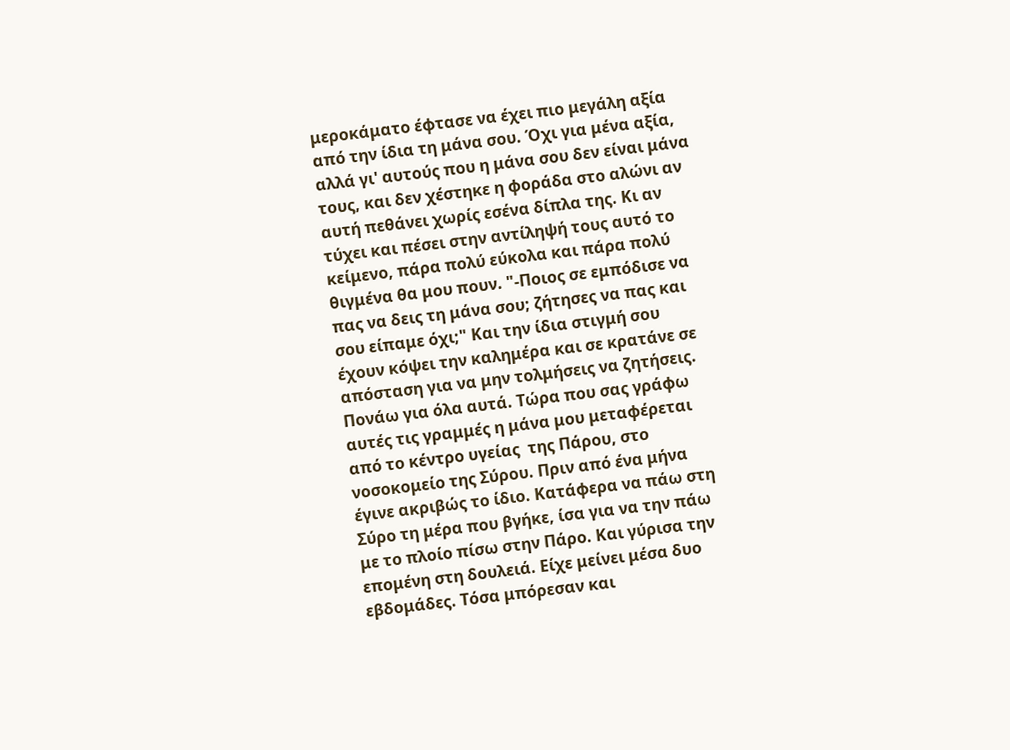μεροκάματο έφτασε να έχει πιο μεγάλη αξία από την ίδια τη μάνα σου. Όχι για μένα αξία, αλλά γι' αυτούς που η μάνα σου δεν είναι μάνα τους, και δεν χέστηκε η φοράδα στο αλώνι αν αυτή πεθάνει χωρίς εσένα δίπλα της. Κι αν τύχει και πέσει στην αντίληψή τους αυτό το κείμενο, πάρα πολύ εύκολα και πάρα πολύ θιγμένα θα μου πουν. "-Ποιος σε εμπόδισε να πας να δεις τη μάνα σου; ζήτησες να πας και σου είπαμε όχι;" Και την ίδια στιγμή σου έχουν κόψει την καλημέρα και σε κρατάνε σε απόσταση για να μην τολμήσεις να ζητήσεις. Πονάω για όλα αυτά. Τώρα που σας γράφω αυτές τις γραμμές η μάνα μου μεταφέρεται από το κέντρο υγείας  της Πάρου, στο νοσοκομείο της Σύρου. Πριν από ένα μήνα έγινε ακριβώς το ίδιο. Κατάφερα να πάω στη Σύρο τη μέρα που βγήκε, ίσα για να την πάω με το πλοίο πίσω στην Πάρο. Και γύρισα την επομένη στη δουλειά. Είχε μείνει μέσα δυο εβδομάδες. Τόσα μπόρεσαν και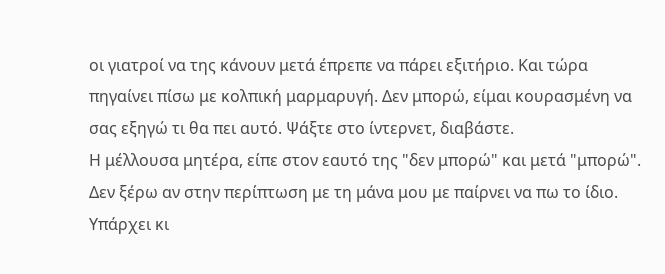οι γιατροί να της κάνουν μετά έπρεπε να πάρει εξιτήριο. Και τώρα πηγαίνει πίσω με κολπική μαρμαρυγή. Δεν μπορώ, είμαι κουρασμένη να σας εξηγώ τι θα πει αυτό. Ψάξτε στο ίντερνετ, διαβάστε.
Η μέλλουσα μητέρα, είπε στον εαυτό της "δεν μπορώ" και μετά "μπορώ". Δεν ξέρω αν στην περίπτωση με τη μάνα μου με παίρνει να πω το ίδιο. Υπάρχει κι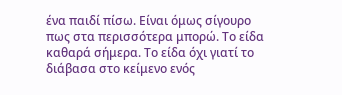ένα παιδί πίσω. Είναι όμως σίγουρο πως στα περισσότερα μπορώ. Το είδα καθαρά σήμερα. Το είδα όχι γιατί το διάβασα στο κείμενο ενός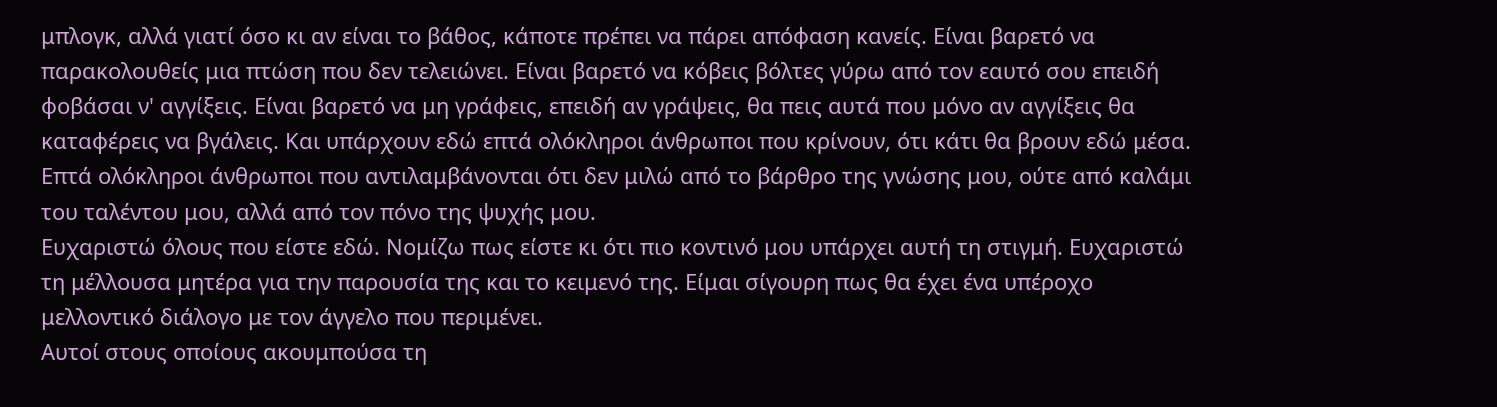μπλογκ, αλλά γιατί όσο κι αν είναι το βάθος, κάποτε πρέπει να πάρει απόφαση κανείς. Είναι βαρετό να παρακολουθείς μια πτώση που δεν τελειώνει. Είναι βαρετό να κόβεις βόλτες γύρω από τον εαυτό σου επειδή φοβάσαι ν' αγγίξεις. Είναι βαρετό να μη γράφεις, επειδή αν γράψεις, θα πεις αυτά που μόνο αν αγγίξεις θα καταφέρεις να βγάλεις. Και υπάρχουν εδώ επτά ολόκληροι άνθρωποι που κρίνουν, ότι κάτι θα βρουν εδώ μέσα. Επτά ολόκληροι άνθρωποι που αντιλαμβάνονται ότι δεν μιλώ από το βάρθρο της γνώσης μου, ούτε από καλάμι του ταλέντου μου, αλλά από τον πόνο της ψυχής μου.
Ευχαριστώ όλους που είστε εδώ. Νομίζω πως είστε κι ότι πιο κοντινό μου υπάρχει αυτή τη στιγμή. Ευχαριστώ τη μέλλουσα μητέρα για την παρουσία της και το κειμενό της. Είμαι σίγουρη πως θα έχει ένα υπέροχο μελλοντικό διάλογο με τον άγγελο που περιμένει.
Αυτοί στους οποίους ακουμπούσα τη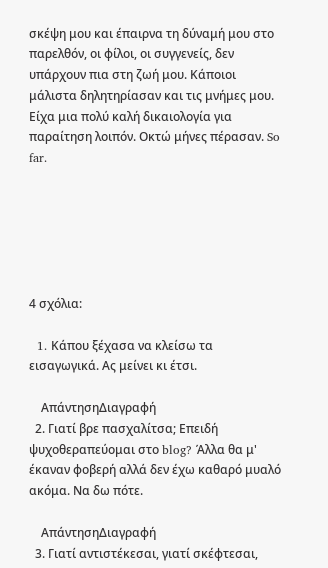σκέψη μου και έπαιρνα τη δύναμή μου στο παρελθόν, οι φίλοι, οι συγγενείς, δεν υπάρχουν πια στη ζωή μου. Κάποιοι μάλιστα δηλητηρίασαν και τις μνήμες μου. Είχα μια πολύ καλή δικαιολογία για παραίτηση λοιπόν. Οκτώ μήνες πέρασαν. So far.






4 σχόλια:

  1. Kάπου ξέχασα να κλείσω τα εισαγωγικά. Ας μείνει κι έτσι.

    ΑπάντησηΔιαγραφή
  2. Γιατί βρε πασχαλίτσα; Επειδή ψυχοθεραπεύομαι στο blog? Άλλα θα μ' έκαναν φοβερή αλλά δεν έχω καθαρό μυαλό ακόμα. Να δω πότε.

    ΑπάντησηΔιαγραφή
  3. Γιατί αντιστέκεσαι, γιατί σκέφτεσαι,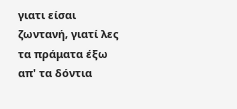γιατι είσαι ζωντανή, γιατί λες τα πράματα έξω απ' τα δόντια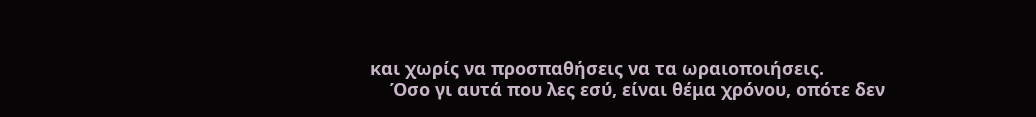και χωρίς να προσπαθήσεις να τα ωραιοποιήσεις.
    Όσο γι αυτά που λες εσύ, είναι θέμα χρόνου, οπότε δεν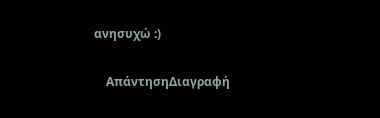ανησυχώ :)

    ΑπάντησηΔιαγραφή